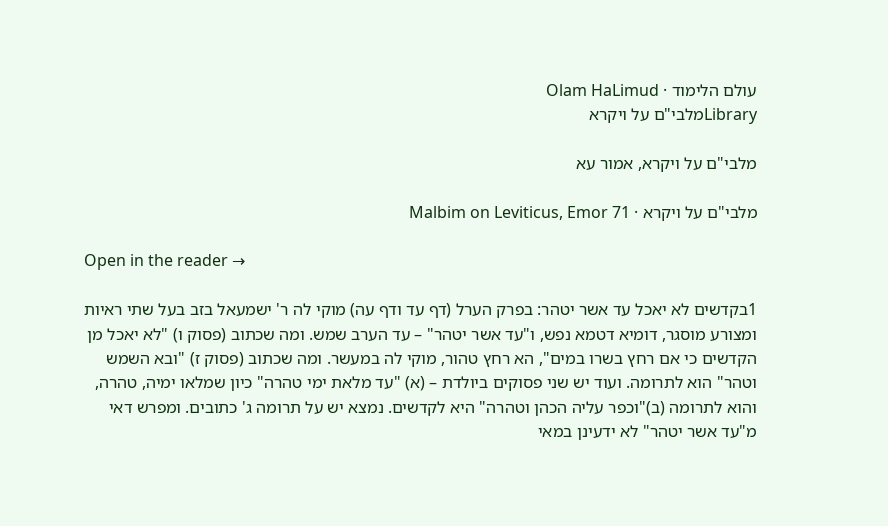עולם הלימוד · Olam HaLimud
Libraryמלבי"ם על ויקרא

מלבי"ם על ויקרא, אמור עא

מלבי"ם על ויקרא · Malbim on Leviticus, Emor 71

Open in the reader →

1בקדשים לא יאכל עד אשר יטהר: בפרק הערל (דף עד ודף עה) מוקי לה ר' ישמעאל בזב בעל שתי ראיות ומצורע מוסגר, דומיא דטמא נפש, ו"עד אשר יטהר" – עד הערב שמש. ומה שכתוב (פסוק ו) "לא יאכל מן הקדשים כי אם רחץ בשרו במים", הא רחץ טהור, מוקי לה במעשר. ומה שכתוב (פסוק ז) "ובא השמש וטהר" הוא לתרומה. ועוד יש שני פסוקים ביולדת – (א) "עד מלאת ימי טהרה" כיון שמלאו ימיה, טהרה, והוא לתרומה (ב)"וכפר עליה הכהן וטהרה" היא לקדשים. נמצא יש על תרומה ג' כתובים. ומפרש דאי מ"עד אשר יטהר" לא ידעינן במאי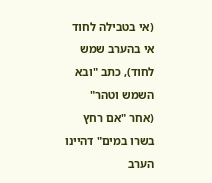(אי בטבילה לחוד אי בהערב שמש לחוד), כתב "ובא השמש וטהר" (אחר "אם רחץ בשרו במים" דהיינו הערב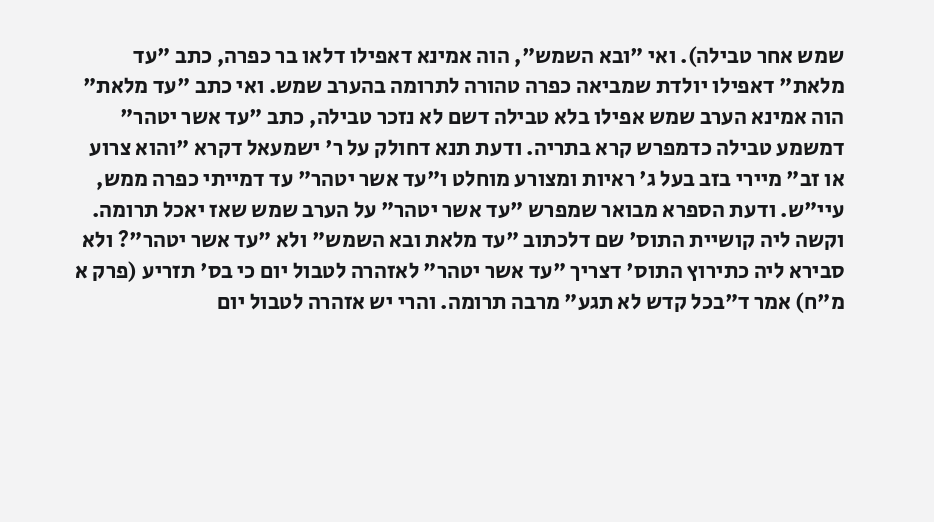שמש אחר טבילה). ואי "ובא השמש", הוה אמינא דאפילו דלאו בר כפרה, כתב "עד מלאת" דאפילו יולדת שמביאה כפרה טהורה לתרומה בהערב שמש. ואי כתב "עד מלאת" הוה אמינא הערב שמש אפילו בלא טבילה דשם לא נזכר טבילה, כתב "עד אשר יטהר" דמשמע טבילה כדמפרש קרא בתריה. ודעת תנא דחולק על ר' ישמעאל דקרא "והוא צרוע או זב" מיירי בזב בעל ג' ראיות ומצורע מוחלט ו"עד אשר יטהר" עד דמייתי כפרה ממש, עיי"ש. ודעת הספרא מבואר שמפרש "עד אשר יטהר" על הערב שמש שאז יאכל תרומה. וקשה ליה קושיית התוס' שם דלכתוב "עד מלאת ובא השמש" ולא "עד אשר יטהר"? ולא סבירא ליה כתירוץ התוס' דצריך "עד אשר יטהר" לאזהרה לטבול יום כי בס' תזריע (פרק א מ"ח) אמר ד"בכל קדש לא תגע" מרבה תרומה. והרי יש אזהרה לטבול יום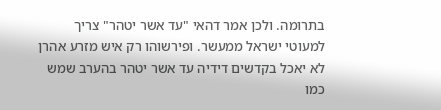בתרומה. ולכן אמר דהאי "עד אשר יטהר" צריך למעוטי ישראל ממעשר. ופירשוהו רק איש מזרע אהרן לא יאכל בקדשים דידיה עד אשר יטהר בהערב שמש כמו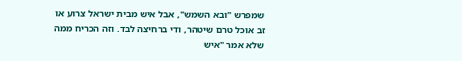שמפרש "ובא השמש", אבל איש מבית ישראל צרוע או זב אוכל טרם שיטהר, ודי ברחיצה לבד. וזה הכריח ממה שלא אמר "איש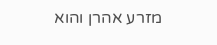מזרע אהרן והוא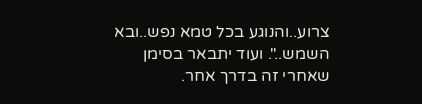צרוע..והנוגע בכל טמא נפש..ובא השמש..". ועוד יתבאר בסימן שאחרי זה בדרך אחר.